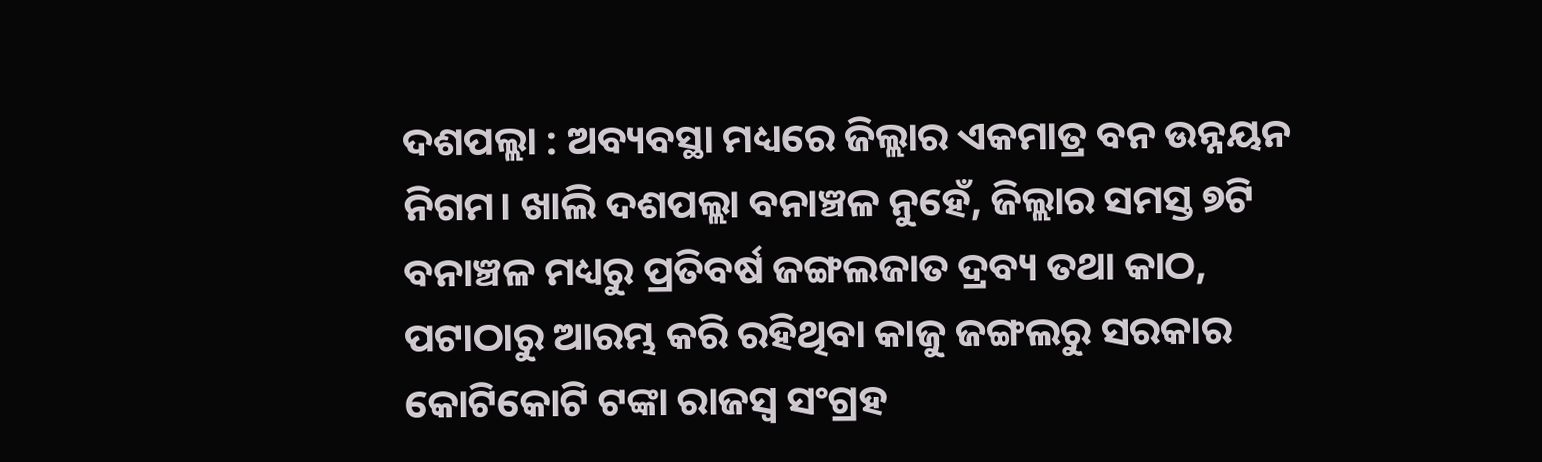ଦଶପଲ୍ଲା : ଅବ୍ୟବସ୍ଥା ମଧ୍ୟରେ ଜିଲ୍ଲାର ଏକମାତ୍ର ବନ ଉନ୍ନୟନ ନିଗମ। ଖାଲି ଦଶପଲ୍ଲା ବନାଞ୍ଚଳ ନୁହେଁ, ଜିଲ୍ଲାର ସମସ୍ତ ୭ଟି ବନାଞ୍ଚଳ ମଧ୍ୟରୁ ପ୍ରତିବର୍ଷ ଜଙ୍ଗଲଜାତ ଦ୍ରବ୍ୟ ତଥା କାଠ, ପଟାଠାରୁ ଆରମ୍ଭ କରି ରହିଥିବା କାଜୁ ଜଙ୍ଗଲରୁ ସରକାର କୋଟିକୋଟି ଟଙ୍କା ରାଜସ୍ବ ସଂଗ୍ରହ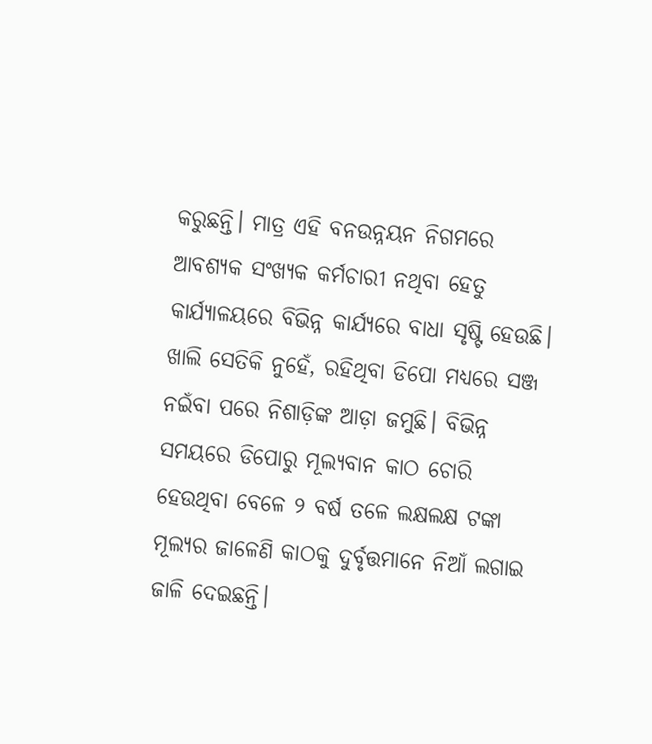କରୁଛନ୍ତି। ମାତ୍ର ଏହି ବନଉନ୍ନୟନ ନିଗମରେ ଆବଶ୍ୟକ ସଂଖ୍ୟକ କର୍ମଚାରୀ ନଥିବା ହେତୁ କାର୍ଯ୍ୟାଳୟରେ ବିଭିନ୍ନ କାର୍ଯ୍ୟରେ ବାଧା ସୃଷ୍ଟି ହେଉଛି। ଖାଲି ସେତିକି ନୁହେଁ, ରହିଥିବା ଡିପୋ ମଧ୍ୟରେ ସଞ୍ଜ ନଇଁବା ପରେ ନିଶାଡ଼ିଙ୍କ ଆଡ଼ା ଜମୁଛି। ବିଭିନ୍ନ ସମୟରେ ଡିପୋରୁ ମୂଲ୍ୟବାନ କାଠ ଚୋରି ହେଉଥିବା ବେଳେ ୨ ବର୍ଷ ତଳେ ଲକ୍ଷଲକ୍ଷ ଟଙ୍କା ମୂଲ୍ୟର ଜାଳେଣି କାଠକୁ ଦୁର୍ବୃତ୍ତମାନେ ନିଆଁ ଲଗାଇ ଜାଳି ଦେଇଛନ୍ତି।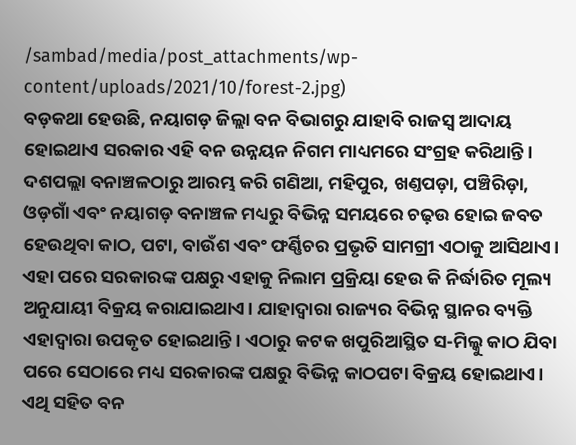/sambad/media/post_attachments/wp-content/uploads/2021/10/forest-2.jpg)
ବଡ଼କଥା ହେଉଛି, ନୟାଗଡ଼ ଜିଲ୍ଲା ବନ ବିଭାଗରୁ ଯାହାବି ରାଜସ୍ବ ଆଦାୟ ହୋଇଥାଏ ସରକାର ଏହି ବନ ଉନ୍ନୟନ ନିଗମ ମାଧ୍ୟମରେ ସଂଗ୍ରହ କରିଥାନ୍ତି। ଦଶପଲ୍ଲା ବନାଞ୍ଚଳଠାରୁ ଆରମ୍ଭ କରି ଗଣିଆ, ମହିପୁର, ଖଣ୍ତପଡ଼ା, ପଞ୍ଚିରିଡ଼ା, ଓଡ଼ଗାଁ ଏବଂ ନୟାଗଡ଼ ବନାଞ୍ଚଳ ମଧ୍ୟରୁ ବିଭିନ୍ନ ସମୟରେ ଚଢ଼ଉ ହୋଇ ଜବତ ହେଉଥିବା କାଠ, ପଟା, ବାଉଁଶ ଏବଂ ଫର୍ଣ୍ଣିଚର ପ୍ରଭୃତି ସାମଗ୍ରୀ ଏଠାକୁ ଆସିଥାଏ। ଏହା ପରେ ସରକାରଙ୍କ ପକ୍ଷରୁ ଏହାକୁ ନିଲାମ ପ୍ରକ୍ରିୟା ହେଉ କି ନିର୍ଦ୍ଧାରିତ ମୂଲ୍ୟ ଅନୁଯାୟୀ ବିକ୍ରୟ କରାଯାଇଥାଏ। ଯାହାଦ୍ବାରା ରାଜ୍ୟର ବିଭିନ୍ନ ସ୍ଥାନର ବ୍ୟକ୍ତି ଏହାଦ୍ବାରା ଉପକୃତ ହୋଇଥାନ୍ତି। ଏଠାରୁ କଟକ ଖପୁରିଆସ୍ଥିତ ସ-ମିଲ୍କୁ କାଠ ଯିବା ପରେ ସେଠାରେ ମଧ୍ୟ ସରକାରଙ୍କ ପକ୍ଷରୁ ବିଭିନ୍ନ କାଠପଟା ବିକ୍ରୟ ହୋଇଥାଏ। ଏଥି ସହିତ ବନ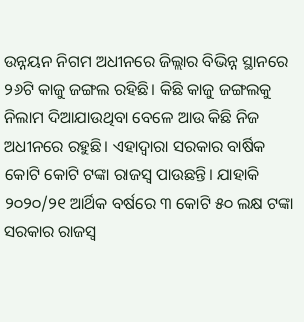ଉନ୍ନୟନ ନିଗମ ଅଧୀନରେ ଜିଲ୍ଲାର ବିଭିନ୍ନ ସ୍ଥାନରେ ୨୬ଟି କାଜୁ ଜଙ୍ଗଲ ରହିଛି। କିଛି କାଜୁ ଜଙ୍ଗଲକୁ ନିଲାମ ଦିଆଯାଉଥିବା ବେଳେ ଆଉ କିଛି ନିଜ ଅଧୀନରେ ରହୁଛି। ଏହାଦ୍ବାରା ସରକାର ବାର୍ଷିକ କୋଟି କୋଟି ଟଙ୍କା ରାଜସ୍ବ ପାଉଛନ୍ତି। ଯାହାକି ୨୦୨୦/୨୧ ଆର୍ଥିକ ବର୍ଷରେ ୩ କୋଟି ୫୦ ଲକ୍ଷ ଟଙ୍କା ସରକାର ରାଜସ୍ବ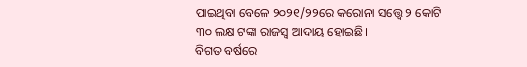ପାଇଥିବା ବେଳେ ୨୦୨୧/୨୨ରେ କରୋନା ସତ୍ତ୍ବେ ୨ କୋଟି ୩୦ ଲକ୍ଷ ଟଙ୍କା ରାଜସ୍ବ ଆଦାୟ ହୋଇଛି।
ବିଗତ ବର୍ଷରେ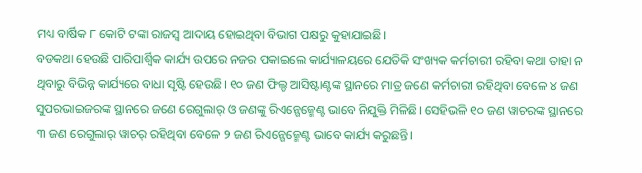ମଧ୍ୟ ବାର୍ଷିକ ୮ କୋଟି ଟଙ୍କା ରାଜସ୍ବ ଆଦାୟ ହୋଇଥିବା ବିଭାଗ ପକ୍ଷରୁ କୁହାଯାଇଛି।
ବଡକଥା ହେଉଛି ପାରିପାର୍ଶ୍ବିକ କାର୍ଯ୍ୟ ଉପରେ ନଜର ପକାଇଲେ କାର୍ଯ୍ୟାଳୟରେ ଯେତିକି ସଂଖ୍ୟକ କର୍ମଚାରୀ ରହିବା କଥା ତାହା ନ ଥିବାରୁ ବିଭିନ୍ନ କାର୍ଯ୍ୟରେ ବାଧା ସୃଷ୍ଟି ହେଉଛି। ୧୦ ଜଣ ଫିଲ୍ଡ ଆସିଷ୍ଟାଣ୍ଟଙ୍କ ସ୍ଥାନରେ ମାତ୍ର ଜଣେ କର୍ମଚାରୀ ରହିଥିବା ବେଳେ ୪ ଜଣ ସୁପରଭାଇଜରଙ୍କ ସ୍ଥାନରେ ଜଣେ ରେଗୁଲାର୍ ଓ ଜଣଙ୍କୁ ରିଏନ୍ଗେଜ୍ମେଣ୍ଟ ଭାବେ ନିଯୁକ୍ତି ମିଳିଛି। ସେହିଭଳି ୧୦ ଜଣ ୱାଚରଙ୍କ ସ୍ଥାନରେ ୩ ଜଣ ରେଗୁଲାର୍ ୱାଚର୍ ରହିଥିବା ବେଳେ ୨ ଜଣ ରିଏନ୍ଗେଜ୍ମେଣ୍ଟ ଭାବେ କାର୍ଯ୍ୟ କରୁଛନ୍ତି।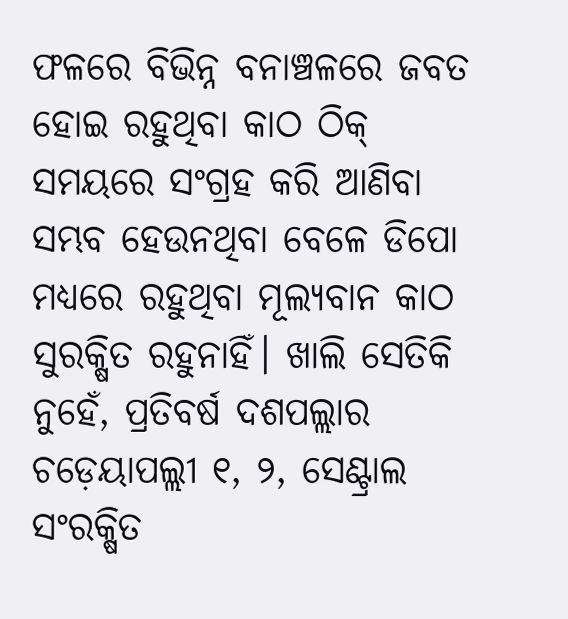ଫଳରେ ବିଭିନ୍ନ ବନାଞ୍ଚଳରେ ଜବତ ହୋଇ ରହୁଥିବା କାଠ ଠିକ୍ ସମୟରେ ସଂଗ୍ରହ କରି ଆଣିବା ସମ୍ଭବ ହେଉନଥିବା ବେଳେ ଡିପୋ ମଧ୍ୟରେ ରହୁଥିବା ମୂଲ୍ୟବାନ କାଠ ସୁରକ୍ଷିତ ରହୁନାହିଁ। ଖାଲି ସେତିକି ନୁହେଁ, ପ୍ରତିବର୍ଷ ଦଶପଲ୍ଲାର ଚଡ଼େୟାପଲ୍ଲୀ ୧, ୨, ସେଣ୍ଟ୍ରାଲ ସଂରକ୍ଷିତ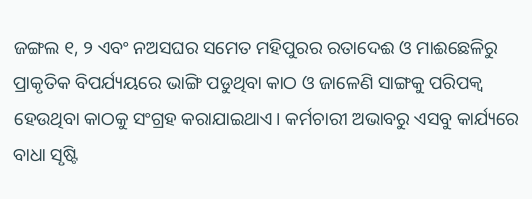ଜଙ୍ଗଲ ୧, ୨ ଏବଂ ନଅସଘର ସମେତ ମହିପୁରର ରତାଦେଈ ଓ ମାଈଛେଳିରୁ ପ୍ରାକୃତିକ ବିପର୍ଯ୍ୟୟରେ ଭାଙ୍ଗି ପଡୁଥିବା କାଠ ଓ ଜାଳେଣି ସାଙ୍ଗକୁ ପରିପକ୍ବ ହେଉଥିବା କାଠକୁ ସଂଗ୍ରହ କରାଯାଇଥାଏ। କର୍ମଚାରୀ ଅଭାବରୁ ଏସବୁ କାର୍ଯ୍ୟରେ ବାଧା ସୃଷ୍ଟି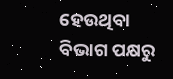ହେଉଥିବା ବିଭାଗ ପକ୍ଷରୁ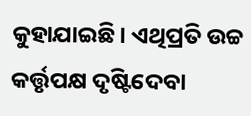କୁହାଯାଇଛି। ଏଥିପ୍ରତି ଉଚ୍ଚ କର୍ତ୍ତୃପକ୍ଷ ଦୃଷ୍ଟିଦେବା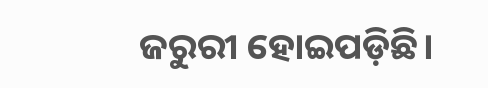ଜରୁରୀ ହୋଇପଡ଼ିଛି।